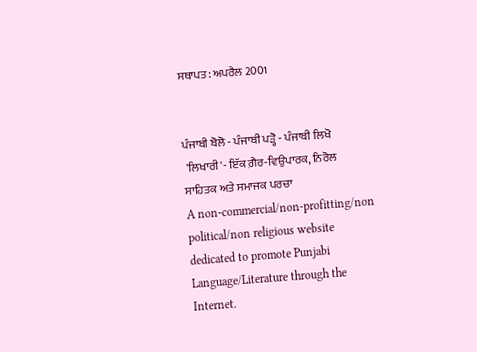ਸਥਾਪਤ: ਅਪਰੈਲ 2001


ਪੰਜਾਬੀ ਬੋਲੋ - ਪੰਜਾਬੀ ਪੜ੍ਹੋ - ਪੰਜਾਬੀ ਲਿਖੋ
 'ਲਿਖਾਰੀ'- ਇੱਕ ਗ਼ੈਰ-ਵਿਉਪਾਰਕ, ਨਿਰੋਲ
ਸਾਹਿਤਕ ਅਤੇ ਸਮਾਜਕ ਪਰਚਾ
A non-commercial/non-profitting/non political/non religious website dedicated to promote Punjabi Language/Literature through the Internet.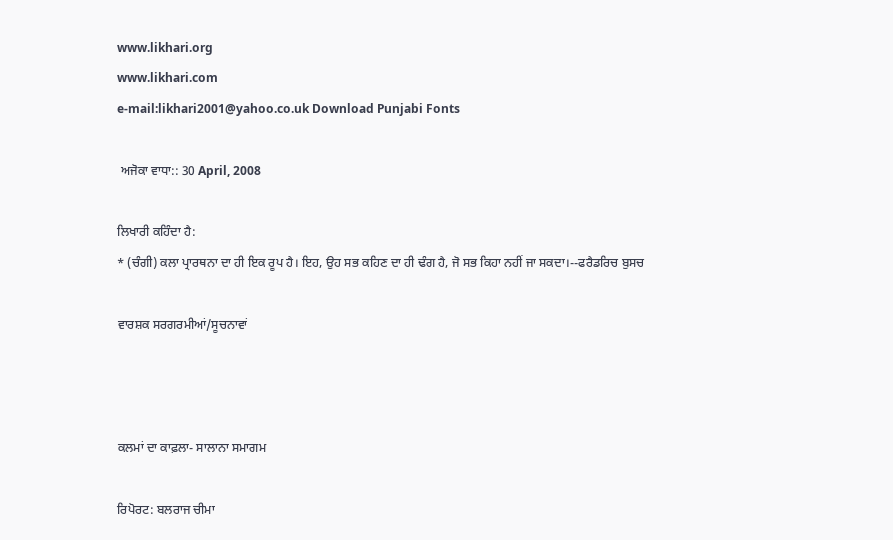www.likhari.org
www.likhari.com
e-mail:likhari2001@yahoo.co.uk Download Punjabi Fonts

 ਅਜੋਕਾ ਵਾਧਾ:: 30 April, 2008

ਲਿਖਾਰੀ ਕਹਿੰਦਾ ਹੈ:
* (ਚੰਗੀ) ਕਲਾ ਪ੍ਰਾਰਥਨਾ ਦਾ ਹੀ ਇਕ ਰੂਪ ਹੈ। ਇਹ, ਉਹ ਸਭ ਕਹਿਣ ਦਾ ਹੀ ਢੰਗ ਹੈ, ਜੋ ਸਭ ਕਿਹਾ ਨਹੀਂ ਜਾ ਸਕਦਾ।--ਫਰੈਡਰਿਚ ਬੁਸਚ

ਵਾਰਸ਼ਕ ਸਰਗਰਮੀਆਂ/ਸੂਚਨਾਵਾਂ



ਕਲਮਾਂ ਦਾ ਕਾਫ਼ਲਾ- ਸਾਲਾਨਾ ਸਮਾਗਮ

ਰਿਪੋਰਟ: ਬਲਰਾਜ ਚੀਮਾ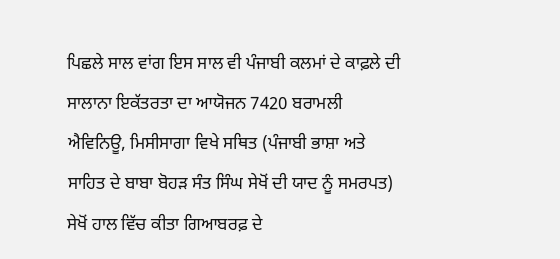ਪਿਛਲੇ ਸਾਲ ਵਾਂਗ ਇਸ ਸਾਲ ਵੀ ਪੰਜਾਬੀ ਕਲਮਾਂ ਦੇ ਕਾਫ਼ਲੇ ਦੀ ਸਾਲਾਨਾ ਇਕੱਤਰਤਾ ਦਾ ਆਯੋਜਨ 7420 ਬਰਾਮਲੀ ਐਵਿਨਿਊ, ਮਿਸੀਸਾਗਾ ਵਿਖੇ ਸਥਿਤ (ਪੰਜਾਬੀ ਭਾਸ਼ਾ ਅਤੇ ਸਾਹਿਤ ਦੇ ਬਾਬਾ ਬੋਹੜ ਸੰਤ ਸਿੰਘ ਸੇਖੋਂ ਦੀ ਯਾਦ ਨੂੰ ਸਮਰਪਤ) ਸੇਖੋਂ ਹਾਲ ਵਿੱਚ ਕੀਤਾ ਗਿਆਬਰਫ਼ ਦੇ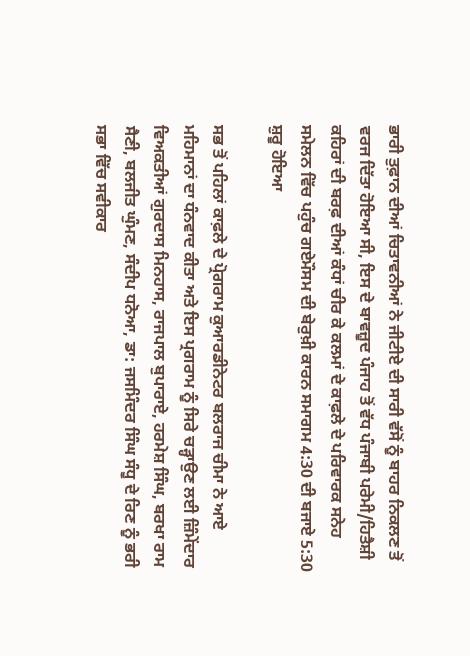ਭਾਰੀ ਤੁਫ਼ਾਨ ਦੀਆਂ ਚਿਤਾਵਨੀਆਂ ਨੇ ਜੀਟੀਏ ਦੀ ਸਾਰੀ ਵੱਸੋਂ ਨੂੰ ਬਾਹਰ ਨਿਕਲਣ ਤੋਂ ਵਰਜ ਦਿੱਤਾ ਹੋਇਆ ਸੀ, ਇਸ ਦੇ ਬਾਵਜ਼ੂਦ ਪੰਜਾਹ ਤੋਂ ਵੱਧ ਪੰਜਾਬੀ ਪਰੇਮੀ/ਹਿਤੈਸ਼ੀ ਕਹਿਰਾਂ ਦੀ ਬਰਫ਼ ਦੀਆਂ ਕੰਧਾਂ ਚੀਰ ਕੇ ਕਲਮਾਂ ਦੇ ਕਾਫ਼ਲੇ ਦੇ ਪਰਿਵਾਰਕ ਸਨੇਹ ਸਮੇਲਨ ਵਿੱਚ ਪਹੁੰਚ ਗਏਮੌਸਮ ਦੀ ਬੇਰੁਖ਼ੀ ਕਾਰਨ ਸਮਾਗਮ 4:30 ਦੀ ਬਜਾਏ 5:30 ਸ਼ੁਰੂ ਹੋਇਆ

ਸਭ ਤੋਂ ਪਹਿਲਾਂ ਕਾਫ਼ਲੇ ਦੇ ਪ੍ਰੋਗਰਾਮ ਕੁਆਰਡੀਨੇਟਰ ਬਲਰਾਜ ਚੀਮਾ ਨੇ ਆਏ ਮਹਿਮਾਨਾਂ ਦਾ ਧੰਨਵਾਦ ਕੀਤਾ ਅਤੇ ਇਸ ਪ੍ਰਗਰਾਮ ਨੂੰ ਸਿਰੇ ਚੜ੍ਹਾਉਣ ਲਈ ਜ਼ਿੰਮੇਂਦਾਰ ਵਿਅਕਤੀਆਂ ਗੁਰਦਾਸ ਮਿਨਹਾਸ, ਰਾਜਪਾਲ ਬੁਪਾਰਾਏ, ਹਰਮੇਸ਼ ਸਿੰਘ, ਬਰਖਾ ਰਾਮ ਸੈਣੀ, ਬਲਜੀਤ ਘੁੰਮਣ, ਸੰਦੀਪ ਧਨੋਆ, ਡਾ: ਜਸਮਿੰਦਰ ਸਿੰਘ ਸੰਧੂ ਦੇ ਰਿਣ ਨੂੰ ਭਰੀ ਸਭਾ ਵਿੱਚ ਸਵੀਕਾਰ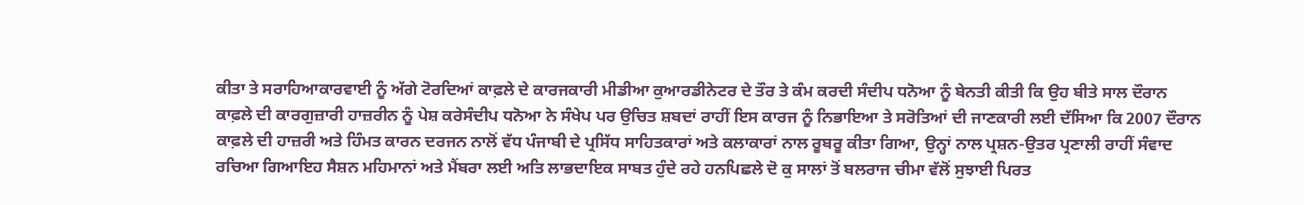ਕੀਤਾ ਤੇ ਸਰਾਹਿਆਕਾਰਵਾਈ ਨੂੰ ਅੱਗੇ ਟੋਰਦਿਆਂ ਕਾਫ਼ਲੇ ਦੇ ਕਾਰਜਕਾਰੀ ਮੀਡੀਆ ਕੁਆਰਡੀਨੇਟਰ ਦੇ ਤੌਰ ਤੇ ਕੰਮ ਕਰਦੀ ਸੰਦੀਪ ਧਨੋਆ ਨੂੰ ਬੇਨਤੀ ਕੀਤੀ ਕਿ ਉਹ ਬੀਤੇ ਸਾਲ ਦੌਰਾਨ ਕਾਫ਼ਲੇ ਦੀ ਕਾਰਗੁਜ਼ਾਰੀ ਹਾਜ਼ਰੀਨ ਨੂੰ ਪੇਸ਼ ਕਰੇਸੰਦੀਪ ਧਨੋਆ ਨੇ ਸੰਖੇਪ ਪਰ ਉਚਿਤ ਸ਼ਬਦਾਂ ਰਾਹੀਂ ਇਸ ਕਾਰਜ ਨੂੰ ਨਿਭਾਇਆ ਤੇ ਸਰੋਤਿਆਂ ਦੀ ਜਾਣਕਾਰੀ ਲਈ ਦੱਸਿਆ ਕਿ 2007 ਦੌਰਾਨ ਕਾਫ਼ਲੇ ਦੀ ਹਾਜ਼ਰੀ ਅਤੇ ਹਿੰਮਤ ਕਾਰਨ ਦਰਜਨ ਨਾਲੋਂ ਵੱਧ ਪੰਜਾਬੀ ਦੇ ਪ੍ਰਸਿੱਧ ਸਾਹਿਤਕਾਰਾਂ ਅਤੇ ਕਲਾਕਾਰਾਂ ਨਾਲ ਰੂਬਰੂ ਕੀਤਾ ਗਿਆ, ਉਨ੍ਹਾਂ ਨਾਲ ਪ੍ਰਸ਼ਨ-ਉਤਰ ਪ੍ਰਣਾਲੀ ਰਾਹੀਂ ਸੰਵਾਦ ਰਚਿਆ ਗਿਆਇਹ ਸੈਸ਼ਨ ਮਹਿਮਾਨਾਂ ਅਤੇ ਮੈਂਬਰਾ ਲਈ ਅਤਿ ਲਾਭਦਾਇਕ ਸਾਬਤ ਹੁੰਦੇ ਰਹੇ ਹਨਪਿਛਲੇ ਦੋ ਕੁ ਸਾਲਾਂ ਤੋਂ ਬਲਰਾਜ ਚੀਮਾ ਵੱਲੋਂ ਸੁਝਾਈ ਪਿਰਤ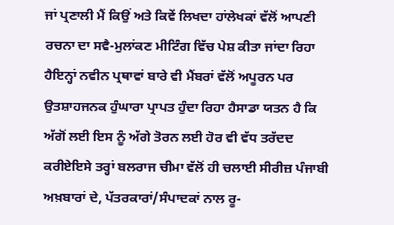ਜਾਂ ਪ੍ਰਣਾਲੀ ਮੈਂ ਕਿਉਂ ਅਤੇ ਕਿਵੇਂ ਲਿਖਦਾ ਹਾਂਲੇਖਕਾਂ ਵੱਲੋਂ ਆਪਣੀ ਰਚਨਾ ਦਾ ਸਵੈ-ਮੁਲਾਂਕਣ ਮੀਟਿੰਗ ਵਿੱਚ ਪੇਸ਼ ਕੀਤਾ ਜਾਂਦਾ ਰਿਹਾ ਹੈਇਨ੍ਹਾਂ ਨਵੀਨ ਪ੍ਰਥਾਵਾਂ ਬਾਰੇ ਵੀ ਮੈਂਬਰਾਂ ਵੱਲੋਂ ਅਪੂਰਨ ਪਰ ਉਤਸ਼ਾਹਜਨਕ ਹੁੰਘਾਰਾ ਪ੍ਰਾਪਤ ਹੁੰਦਾ ਰਿਹਾ ਹੈਸਾਡਾ ਯਤਨ ਹੈ ਕਿ ਅੱਗੋਂ ਲਈ ਇਸ ਨੂੰ ਅੱਗੇ ਤੋਰਨ ਲਈ ਹੋਰ ਵੀ ਵੱਧ ਤਰੱਦਦ ਕਰੀਏਇਸੇ ਤਰ੍ਹਾਂ ਬਲਰਾਜ ਚੀਮਾ ਵੱਲੋਂ ਹੀ ਚਲਾਈ ਸੀਰੀਜ਼ ਪੰਜਾਬੀ ਅਖ਼ਬਾਰਾਂ ਦੇ, ਪੱਤਰਕਾਰਾਂ/ਸੰਪਾਦਕਾਂ ਨਾਲ ਰੂ-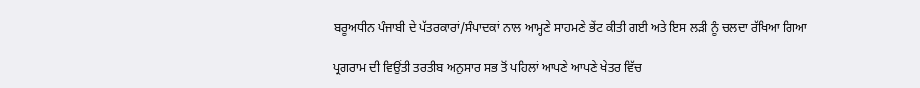ਬਰੂਅਧੀਨ ਪੰਜਾਬੀ ਦੇ ਪੱਤਰਕਾਰਾਂ/ਸੰਪਾਦਕਾਂ ਨਾਲ ਆਮ੍ਹਣੇ ਸਾਹਮਣੇ ਭੇਂਟ ਕੀਤੀ ਗਈ ਅਤੇ ਇਸ ਲੜੀ ਨੂੰ ਚਲਦਾ ਰੱਖਿਆ ਗਿਆ

ਪ੍ਰਗਰਾਮ ਦੀ ਵਿਉਂਤੀ ਤਰਤੀਬ ਅਨੁਸਾਰ ਸਭ ਤੋਂ ਪਹਿਲਾਂ ਆਪਣੇ ਆਪਣੇ ਖੇਤਰ ਵਿੱਚ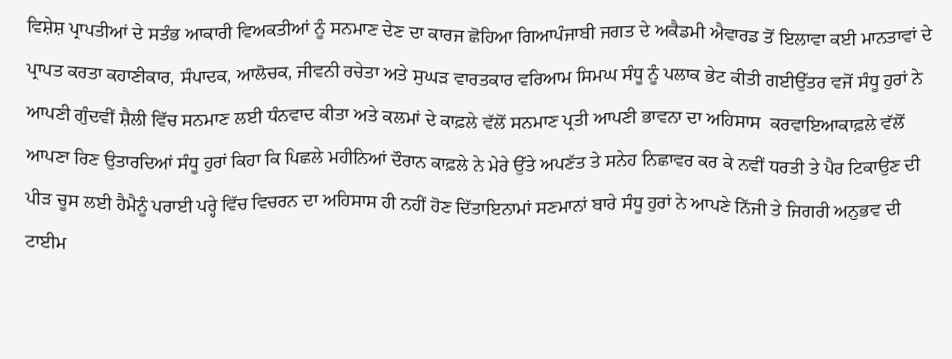ਵਿਸ਼ੇਸ਼ ਪ੍ਰਾਪਤੀਆਂ ਦੇ ਸਤੰਭ ਆਕਾਰੀ ਵਿਅਕਤੀਆਂ ਨੂੰ ਸਨਮਾਣ ਦੇਣ ਦਾ ਕਾਰਜ ਛੋਹਿਆ ਗਿਆਪੰਜਾਬੀ ਜਗਤ ਦੇ ਅਕੈਡਮੀ ਐਵਾਰਡ ਤੋਂ ਇਲਾਵਾ ਕਈ ਮਾਨਤਾਵਾਂ ਦੇ ਪ੍ਰਾਪਤ ਕਰਤਾ ਕਹਾਣੀਕਾਰ, ਸੰਪਾਦਕ, ਆਲੋਚਕ, ਜੀਵਨੀ ਰਚੇਤਾ ਅਤੇ ਸੁਘੜ ਵਾਰਤਕਾਰ ਵਰਿਆਮ ਸਿਮਘ ਸੰਧੂ ਨੂੰ ਪਲਾਕ ਭੇਟ ਕੀਤੀ ਗਈਉੱਤਰ ਵਜੋਂ ਸੰਧੂ ਹੁਰਾਂ ਨੇ ਆਪਣੀ ਗੁੰਦਵੀਂ ਸ਼ੈਲੀ ਵਿੱਚ ਸਨਮਾਣ ਲਈ ਧੰਨਵਾਦ ਕੀਤਾ ਅਤੇ ਕਲਮਾਂ ਦੇ ਕਾਫ਼ਲੇ ਵੱਲੋਂ ਸਨਮਾਣ ਪ੍ਰਤੀ ਆਪਣੀ ਭਾਵਨਾ ਦਾ ਅਹਿਸਾਸ  ਕਰਵਾਇਆਕਾਫ਼ਲੇ ਵੱਲੋਂ ਆਪਣਾ ਰਿਣ ਉਤਾਰਦਿਆਂ ਸੰਧੂ ਹੁਰਾਂ ਕਿਹਾ ਕਿ ਪਿਛਲੇ ਮਹੀਨਿਆਂ ਦੌਰਾਨ ਕਾਫ਼ਲੇ ਨੇ ਮੇਰੇ ਉੱਤੇ ਅਪਣੱਤ ਤੇ ਸਨੇਹ ਨਿਛਾਵਰ ਕਰ ਕੇ ਨਵੀਂ ਧਰਤੀ ਤੇ ਪੈਰ ਟਿਕਾਉਣ ਦੀ ਪੀੜ ਚੂਸ ਲਈ ਹੈਮੈਨੂੰ ਪਰਾਈ ਪਰ੍ਹੇ ਵਿੱਚ ਵਿਚਰਨ ਦਾ ਅਹਿਸਾਸ ਹੀ ਨਹੀਂ ਹੋਣ ਦਿੱਤਾਇਨਾਮਾਂ ਸਣਮਾਨਾਂ ਬਾਰੇ ਸੰਧੂ ਹੁਰਾਂ ਨੇ ਆਪਣੇ ਨਿੱਜੀ ਤੇ ਜਿਗਰੀ ਅਨੁਭਵ ਦੀ ਟਾਈਮ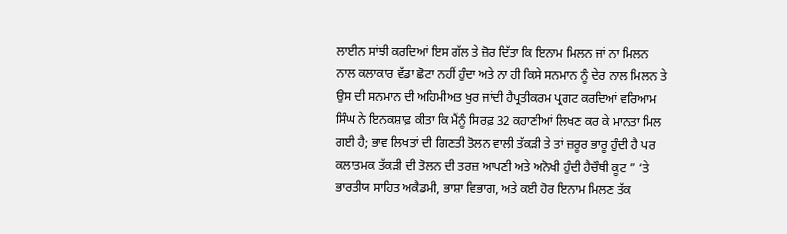ਲਾਈਨ ਸਾਂਝੀ ਕਰਦਿਆਂ ਇਸ ਗੱਲ ਤੇ ਜ਼ੋਰ ਦਿੱਤਾ ਕਿ ਇਨਾਮ ਮਿਲਨ ਜਾਂ ਨਾ ਮਿਲਨ ਨਾਲ ਕਲਾਕਾਰ ਵੱਡਾ ਛੋਟਾ ਨਹੀਂ ਹੁੰਦਾ ਅਤੇ ਨਾ ਹੀ ਕਿਸੇ ਸਨਮਾਨ ਨੂੰ ਦੇਰ ਨਾਲ ਮਿਲਨ ਤੇ ਉਸ ਦੀ ਸਨਮਾਨ ਦੀ ਅਹਿਮੀਅਤ ਖੁਰ ਜਾਂਦੀ ਹੈਪ੍ਰਤੀਕਰਮ ਪ੍ਰਗਟ ਕਰਦਿਆਂ ਵਰਿਆਮ ਸਿੰਘ ਨੇ ਇਨਕਸ਼ਾਫ਼ ਕੀਤਾ ਕਿ ਮੈਂਨੂੰ ਸਿਰਫ਼ 32 ਕਹਾਣੀਆਂ ਲਿਖਣ ਕਰ ਕੇ ਮਾਨਤਾ ਮਿਲ ਗਈ ਹੈ; ਭਾਵ ਲਿਖਤਾਂ ਦੀ ਗਿਣਤੀ ਤੋਲਨ ਵਾਲੀ ਤੱਕੜੀ ਤੇ ਤਾਂ ਜ਼ਰੂਰ ਭਾਰੂ ਹੁੰਦੀ ਹੈ ਪਰ ਕਲਾਤਮਕ ਤੱਕੜੀ ਦੀ ਤੋਲਨ ਦੀ ਤਰਜ਼ ਆਪਣੀ ਅਤੇ ਅਨੋਖੀ ਹੁੰਦੀ ਹੈਚੌਥੀ ਕੂਟ ” ‘ਤੇ ਭਾਰਤੀਯ ਸਾਹਿਤ ਅਕੈਡਮੀ, ਭਾਸ਼ਾ ਵਿਭਾਗ, ਅਤੇ ਕਈ ਹੋਰ ਇਨਾਮ ਮਿਲਣ ਤੱਕ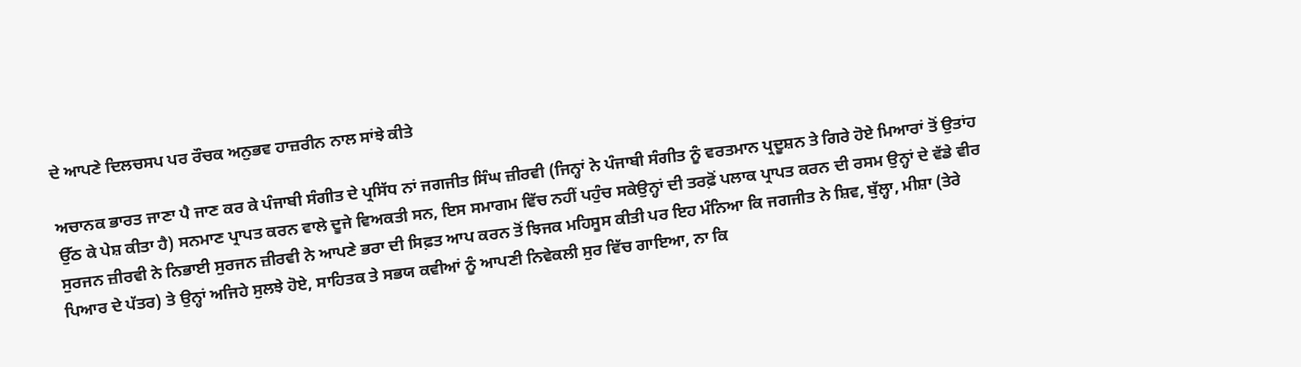ਦੇ ਆਪਣੇ ਦਿਲਚਸਪ ਪਰ ਰੌਚਕ ਅਨੁਭਵ ਹਾਜ਼ਰੀਨ ਨਾਲ ਸਾਂਝੇ ਕੀਤੇ

ਅਚਾਨਕ ਭਾਰਤ ਜਾਣਾ ਪੈ ਜਾਣ ਕਰ ਕੇ ਪੰਜਾਬੀ ਸੰਗੀਤ ਦੇ ਪ੍ਰਸਿੱਧ ਨਾਂ ਜਗਜੀਤ ਸਿੰਘ ਜ਼ੀਰਵੀ (ਜਿਨ੍ਹਾਂ ਨੇ ਪੰਜਾਬੀ ਸੰਗੀਤ ਨੂੰ ਵਰਤਮਾਨ ਪ੍ਰਦੂਸ਼ਨ ਤੇ ਗਿਰੇ ਹੋਏ ਮਿਆਰਾਂ ਤੋਂ ਉਤਾਂਹ ਉੱਠ ਕੇ ਪੇਸ਼ ਕੀਤਾ ਹੈ) ਸਨਮਾਣ ਪ੍ਰਾਪਤ ਕਰਨ ਵਾਲੇ ਦੂਜੇ ਵਿਅਕਤੀ ਸਨ, ਇਸ ਸਮਾਗਮ ਵਿੱਚ ਨਹੀਂ ਪਹੁੰਚ ਸਕੇਉਨ੍ਹਾਂ ਦੀ ਤਰਫ਼ੋਂ ਪਲਾਕ ਪ੍ਰਾਪਤ ਕਰਨ ਦੀ ਰਸਮ ਉਨ੍ਹਾਂ ਦੇ ਵੱਡੇ ਵੀਰ ਸੁਰਜਨ ਜ਼ੀਰਵੀ ਨੇ ਨਿਭਾਈ ਸੁਰਜਨ ਜ਼ੀਰਵੀ ਨੇ ਆਪਣੇ ਭਰਾ ਦੀ ਸਿਫ਼ਤ ਆਪ ਕਰਨ ਤੋਂ ਝਿਜਕ ਮਹਿਸੂਸ ਕੀਤੀ ਪਰ ਇਹ ਮੰਨਿਆ ਕਿ ਜਗਜੀਤ ਨੇ ਸ਼ਿਵ, ਬੁੱਲ੍ਹਾ, ਮੀਸ਼ਾ (ਤੇਰੇ ਪਿਆਰ ਦੇ ਪੱਤਰ) ਤੇ ਉਨ੍ਹਾਂ ਅਜਿਹੇ ਸੁਲਝੇ ਹੋਏ, ਸਾਹਿਤਕ ਤੇ ਸਭਯ ਕਵੀਆਂ ਨੂੰ ਆਪਣੀ ਨਿਵੇਕਲੀ ਸੁਰ ਵਿੱਚ ਗਾਇਆ, ਨਾ ਕਿ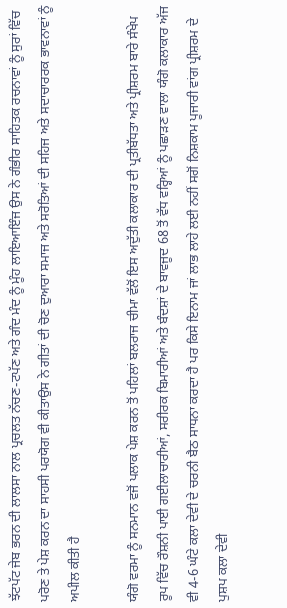ਝੱਟਪੱਟ ਜੇਬ ਭਰਨ ਦੀ ਲਾਲਸਾ ਨਾਲ ਪ੍ਰਚਲਤ ਨੱਚਣ-ਟਪੱਣ ਅਤੇ ਗੰਦ ਮੰਦ ਨੂੰ ਮੂੰਹ ਲਾਇਆਇੰਜ ਉਸ ਨੇ ਗੰਭੀਰ ਸਾਹਿਤਕ ਰਚਨਾਵਾਂ ਨੂੰ ਸੁਰਾਂ ਵਿੱਚ ਪਰੋਣ ਤੇ ਪੇਸ਼ ਕਰਨ ਦਾ ਸਾਹਸੀ ਪਰਯੋਗ ਵੀ ਕੀਤਾਉਸ ਨੇ ਗੀਤਾਂ ਦੀ ਚੋਣ ਦੁਆਰਾ ਸਮਾਜ ਅਤੇ ਸਰੋਤਿਆਂ ਦੀ ਸਹਿਜ ਅਤੇ ਸਦਾਚਾਰਰਕ ਭਾਵਨਾਵਾਂ ਨੂੰ ਅਪੀਲ ਕੀਤੀ ਹੈ

ਯੰਗੋ ਵਰਮਾ ਨੂੰ ਸਨਮਾਨ ਵਜੋਂ ਪਲਾਕ ਪੇਸ਼ ਕਰਨ ਤੋਂ ਪਹਿਲਾਂ ਬਲਰਾਜ ਚੀਮਾ ਵੱਲੋਂ ਇਸ ਅਦੁੱਤੀ ਕਲਾਕਾਰ ਦੀ ਪ੍ਰਤੀਬੱਧਤਾ ਅਤੇ ਪ੍ਰੀਸ਼ਰਮ ਬਾਰੇ ਸੰਖੇਪ ਰੂਪ ਵਿੱਚ ਰੌਸ਼ਨੀ ਪਾਈ ਗਈਲਾਚਾਰੀਆਂ, ਸਰੀਰਕ ਬਿਮਾਰੀਆਂ ਅਤੇ ਬੰਦਸ਼ਾਂ ਦੇ ਬਾਵਜੂਦ 68 ਤੋਂ ਵੱਧ ਵਰ੍ਹਿਆਂ ਨੂੰ ਪਛਾੜਣ ਵਾਲਾ ਯੰਗੋ ਕਲਾਕਾਰ ਅੱਜ ਵੀ 4-6 ਘੰਟੇ ਕਲਾ ਦੇਵੀ ਦੇ ਚਰਨੀ ਬੈਠ ਸਾਧਨਾ ਕਰਦਾ ਹੈ ਪਰ ਕਿਸੇ ਇਨਾਮ ਜਾਂ ਲਾਭ ਲਾਹੇ ਲਈ ਨਹੀਂ ਸਗੋਂ ਨਿਸ਼ਕਾਮ ਪੂਜਾਰੀ ਵਾਂਗ ਪ੍ਰੀਸ਼ਰਮ ਦੇ ਪੁਸ਼ਪ ਕਲਾ ਦੇਵੀ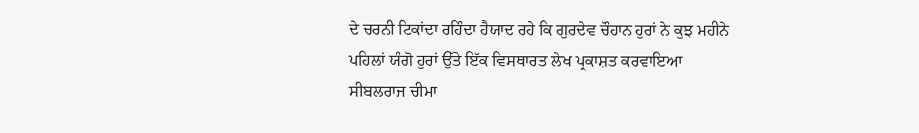ਦੇ ਚਰਨੀ ਟਿਕਾਂਦਾ ਰਹਿੰਦਾ ਹੈਯਾਦ ਰਹੇ ਕਿ ਗੁਰਦੇਵ ਚੌਹਾਨ ਹੁਰਾਂ ਨੇ ਕੁਝ ਮਹੀਨੇ ਪਹਿਲਾਂ ਯੰਗੋ ਹੁਰਾਂ ਉੱਤੇ ਇੱਕ ਵਿਸਥਾਰਤ ਲੇਖ ਪ੍ਰਕਾਸ਼ਤ ਕਰਵਾਇਆ ਸੀਬਲਰਾਜ ਚੀਮਾ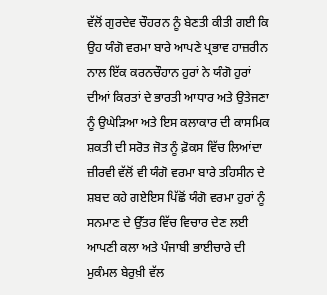ਵੱਲੋਂ ਗੁਰਦੇਵ ਚੌਹਰਨ ਨੂੰ ਬੇਣਤੀ ਕੀਤੀ ਗਈ ਕਿ ਉਹ ਯੰਗੋ ਵਰਮਾ ਬਾਰੇ ਆਪਣੇ ਪ੍ਰਭਾਵ ਹਾਜ਼ਰੀਨ ਨਾਲ ਇੱਕ ਕਰਨਚੌਹਾਨ ਹੁਰਾਂ ਨੇ ਯੰਗੋ ਹੁਰਾਂ ਦੀਆਂ ਕਿਰਤਾਂ ਦੇ ਭਾਰਤੀ ਆਧਾਰ ਅਤੇ ਉਤੇਜਣਾ ਨੂੰ ਉਘੇੜਿਆ ਅਤੇ ਇਸ ਕਲਾਕਾਰ ਦੀ ਕਾਸਮਿਕ ਸ਼ਕਤੀ ਦੀ ਸਰੋਤ ਜੋਤ ਨੂੰ ਫ਼ੋਕਸ ਵਿੱਚ ਲਿਆਂਦਾ ਜ਼ੀਰਵੀ ਵੱਲੋਂ ਵੀ ਯੰਗੋ ਵਰਮਾ ਬਾਰੇ ਤਹਿਸੀਨ ਦੇ ਸ਼ਬਦ ਕਹੇ ਗਏਇਸ ਪਿੱਛੋਂ ਯੰਗੋ ਵਰਮਾ ਹੁਰਾਂ ਨੂੰ ਸਨਮਾਣ ਦੇ ਉੱਤਰ ਵਿੱਚ ਵਿਚਾਰ ਦੇਣ ਲਈ ਆਪਣੀ ਕਲਾ ਅਤੇ ਪੰਜਾਬੀ ਭਾਈਚਾਰੇ ਦੀ ਮੁਕੰਮਲ ਬੇਰੁਖ਼ੀ ਵੱਲ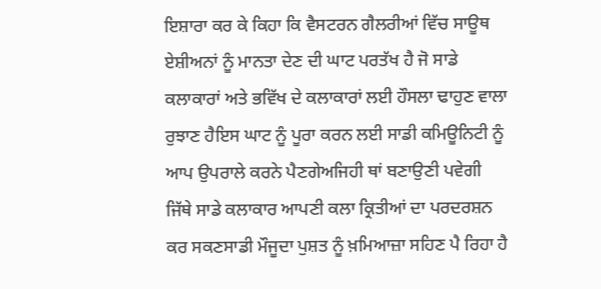ਇਸ਼ਾਰਾ ਕਰ ਕੇ ਕਿਹਾ ਕਿ ਵੈਸਟਰਨ ਗੈਲਰੀਆਂ ਵਿੱਚ ਸਾਊਥ ਏਸ਼ੀਅਨਾਂ ਨੂੰ ਮਾਨਤਾ ਦੇਣ ਦੀ ਘਾਟ ਪਰਤੱਖ ਹੈ ਜੋ ਸਾਡੇ ਕਲਾਕਾਰਾਂ ਅਤੇ ਭਵਿੱਖ ਦੇ ਕਲਾਕਾਰਾਂ ਲਈ ਹੌਸਲਾ ਢਾਹੁਣ ਵਾਲਾ ਰੁਝਾਣ ਹੈਇਸ ਘਾਟ ਨੂੰ ਪੂਰਾ ਕਰਨ ਲਈ ਸਾਡੀ ਕਮਿਊਨਿਟੀ ਨੂੰ ਆਪ ਉਪਰਾਲੇ ਕਰਨੇ ਪੈਣਗੇਅਜਿਹੀ ਥਾਂ ਬਣਾਉਣੀ ਪਵੇਗੀ ਜਿੱਥੇ ਸਾਡੇ ਕਲਾਕਾਰ ਆਪਣੀ ਕਲਾ ਕ੍ਰਿਤੀਆਂ ਦਾ ਪਰਦਰਸ਼ਨ ਕਰ ਸਕਣਸਾਡੀ ਮੌਜੂਦਾ ਪੁਸ਼ਤ ਨੂੰ ਖ਼ਮਿਆਜ਼ਾ ਸਹਿਣ ਪੈ ਰਿਹਾ ਹੈ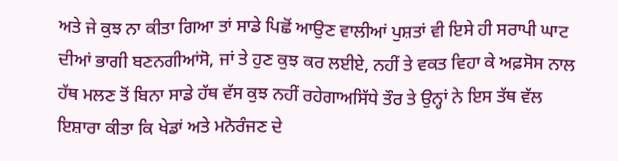ਅਤੇ ਜੇ ਕੁਝ ਨਾ ਕੀਤਾ ਗਿਆ ਤਾਂ ਸਾਡੇ ਪਿਛੋਂ ਆਉਣ ਵਾਲੀਆਂ ਪੁਸ਼ਤਾਂ ਵੀ ਇਸੇ ਹੀ ਸਰਾਪੀ ਘਾਟ ਦੀਆਂ ਭਾਗੀ ਬਣਨਗੀਆਂਸੋ, ਜਾਂ ਤੇ ਹੁਣ ਕੁਝ ਕਰ ਲਈਏ, ਨਹੀਂ ਤੇ ਵਕਤ ਵਿਹਾ ਕੇ ਅਫ਼ਸੋਸ ਨਾਲ ਹੱਥ ਮਲਣ ਤੋਂ ਬਿਨਾ ਸਾਡੇ ਹੱਥ ਵੱਸ ਕੁਝ ਨਹੀਂ ਰਹੇਗਾਅਸਿੱਧੇ ਤੌਰ ਤੇ ਉਨ੍ਹਾਂ ਨੇ ਇਸ ਤੱਥ ਵੱਲ ਇਸ਼ਾਰਾ ਕੀਤਾ ਕਿ ਖੇਡਾਂ ਅਤੇ ਮਨੋਰੰਜਣ ਦੇ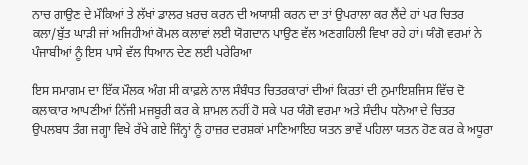ਨਾਚ ਗਾਉਣ ਦੇ ਮੌਕਿਆਂ ਤੇ ਲੱਖਾਂ ਡਾਲਰ ਖ਼ਰਚ ਕਰਨ ਦੀ ਅਯਾਸ਼ੀ ਕਰਨ ਦਾ ਤਾਂ ਉਪਰਾਲਾ ਕਰ ਲੈਂਦੇ ਹਾਂ ਪਰ ਚਿਤਰ ਕਲਾ/ਬੁੱਤ ਘਾੜੀ ਜਾਂ ਅਜਿਹੀਆਂ ਕੋਮਲ ਕਲਾਵਾਂ ਲਈ ਯੋਗਦਾਨ ਪਾਉਣ ਵੱਲ ਅਣਗਹਿਲੀ ਵਿਖਾ ਰਹੇ ਹਾਂ। ਯੰਗੋ ਵਰਮਾਂ ਨੇ ਪੰਜਾਬੀਆਂ ਨੂੰ ਇਸ ਪਾਸੇ ਵੱਲ ਧਿਆਨ ਦੇਣ ਲਈ ਪਰੇਰਿਆ

ਇਸ ਸਮਾਗਮ ਦਾ ਇੱਕ ਮੌਲਕ ਅੰਗ ਸੀ ਕਾਫ਼ਲੇ ਨਾਲ ਸੰਬੰਧਤ ਚਿਤਰਕਾਰਾਂ ਦੀਆਂ ਕਿਰਤਾਂ ਦੀ ਨੁਮਾਇਸ਼ਜਿਸ ਵਿੱਚ ਦੋ ਕਲਾਕਾਰ ਆਪਣੀਆਂ ਨਿੱਜੀ ਮਜਬੂਰੀ ਕਰ ਕੇ ਸ਼ਾਮਲ ਨਹੀਂ ਹੋ ਸਕੇ ਪਰ ਯੰਗੋ ਵਰਮਾ ਅਤੇ ਸੰਦੀਪ ਧਨੋਆ ਦੇ ਚਿਤਰ ਉਪਲਬਧ ਤੰਗ ਜਗ੍ਹਾ ਵਿਖੇ ਰੱਖੇ ਗਏ ਜਿੰਨ੍ਹਾਂ ਨੂੰ ਹਾਜ਼ਰ ਦਰਸ਼ਕਾਂ ਮਾਣਿਆਇਹ ਯਤਨ ਭਾਵੇਂ ਪਹਿਲਾ ਯਤਨ ਹੋਣ ਕਰ ਕੇ ਅਧੂਰਾ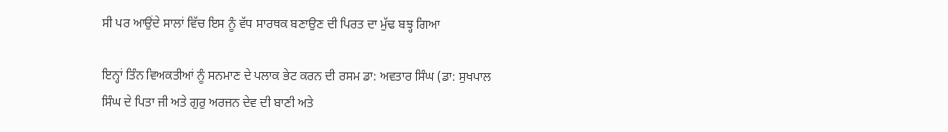ਸੀ ਪਰ ਆਉਂਦੇ ਸਾਲਾਂ ਵਿੱਚ ਇਸ ਨੂੰ ਵੱਧ ਸਾਰਥਕ ਬਣਾਉਣ ਦੀ ਪਿਰਤ ਦਾ ਮੁੱਢ ਬਝ੍ਹ ਗਿਆ

ਇਨ੍ਹਾਂ ਤਿੰਨ ਵਿਅਕਤੀਆਂ ਨੂੰ ਸਨਮਾਣ ਦੇ ਪਲਾਕ ਭੇਟ ਕਰਨ ਦੀ ਰਸਮ ਡਾ: ਅਵਤਾਰ ਸਿੰਘ (ਡਾ: ਸੁਖਪਾਲ ਸਿੰਘ ਦੇ ਪਿਤਾ ਜੀ ਅਤੇ ਗੁਰੁ ਅਰਜਨ ਦੇਵ ਦੀ ਬਾਣੀ ਅਤੇ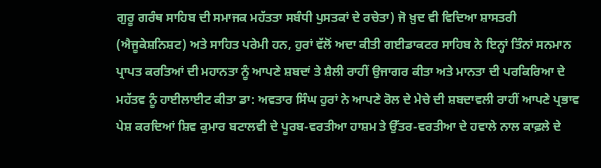ਗੁਰੂ ਗਰੰਥ ਸਾਹਿਬ ਦੀ ਸਮਾਜਕ ਮਹੱਤਤਾ ਸਬੰਧੀ ਪੁਸਤਕਾਂ ਦੇ ਰਚੇਤਾ) ਜੋ ਖ਼ੁਦ ਵੀ ਵਿਦਿਆ ਸ਼ਾਸਤਰੀ (ਐਜੂਕੇਸ਼ਨਿਸ਼ਟ) ਅਤੇ ਸਾਹਿਤ ਪਰੇਮੀ ਹਨ, ਹੁਰਾਂ ਵੱਲੋਂ ਅਦਾ ਕੀਤੀ ਗਈਡਾਕਟਰ ਸਾਹਿਬ ਨੇ ਇਨ੍ਹਾਂ ਤਿੰਨਾਂ ਸਨਮਾਨ ਪ੍ਰਾਪਤ ਕਰਤਿਆਂ ਦੀ ਮਹਾਨਤਾ ਨੂੰ ਆਪਣੇ ਸ਼ਬਦਾਂ ਤੇ ਸ਼ੈਲੀ ਰਾਹੀਂ ਉਜਾਗਰ ਕੀਤਾ ਅਤੇ ਮਾਨਤਾ ਦੀ ਪਰਕਿਰਿਆ ਦੇ ਮਹੱਤਵ ਨੂੰ ਹਾਈਲਾਈਟ ਕੀਤਾ ਡਾ: ਅਵਤਾਰ ਸਿੰਘ ਹੁਰਾਂ ਨੇ ਆਪਣੇ ਰੋਲ ਦੇ ਮੇਚੇ ਦੀ ਸ਼ਬਦਾਵਲੀ ਰਾਹੀਂ ਆਪਣੇ ਪ੍ਰਭਾਵ ਪੇਸ਼ ਕਰਦਿਆਂ ਸ਼ਿਵ ਕੁਮਾਰ ਬਟਾਲਵੀ ਦੇ ਪੂਰਬ-ਵਰਤੀਆ ਹਾਸ਼ਮ ਤੇ ਉੱਤਰ-ਵਰਤੀਆ ਦੇ ਹਵਾਲੇ ਨਾਲ ਕਾਫ਼ਲੇ ਦੇ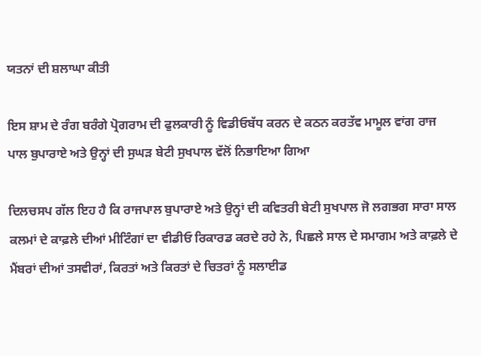ਯਤਨਾਂ ਦੀ ਸ਼ਲਾਘਾ ਕੀਤੀ

ਇਸ ਸ਼ਾਮ ਦੇ ਰੰਗ ਬਰੰਗੇ ਪ੍ਰੋਗਰਾਮ ਦੀ ਫੁਲਕਾਰੀ ਨੂੰ ਵਿਡੀਓਬੱਧ ਕਰਨ ਦੇ ਕਠਨ ਕਰਤੱਵ ਮਾਮੂਲ ਵਾਂਗ ਰਾਜ ਪਾਲ ਬੁਪਾਰਾਏ ਅਤੇ ਉਨ੍ਹਾਂ ਦੀ ਸੁਘੜ ਬੇਟੀ ਸੁਖਪਾਲ ਵੱਲੋਂ ਨਿਭਾਇਆ ਗਿਆ

ਦਿਲਚਸਪ ਗੱਲ ਇਹ ਹੈ ਕਿ ਰਾਜਪਾਲ ਬੁਪਾਰਾਏ ਅਤੇ ਉਨ੍ਹਾਂ ਦੀ ਕਵਿਤਰੀ ਬੇਟੀ ਸੁਖਪਾਲ ਜੋ ਲਗਭਗ ਸਾਰਾ ਸਾਲ ਕਲਮਾਂ ਦੇ ਕਾਫ਼ਲੇ ਦੀਆਂ ਮੀਟਿੰਗਾਂ ਦਾ ਵੀਡੀਓ ਰਿਕਾਰਡ ਕਰਦੇ ਰਹੇ ਨੇ, ਪਿਛਲੇ ਸਾਲ ਦੇ ਸਮਾਗਮ ਅਤੇ ਕਾਫ਼ਲੇ ਦੇ ਮੈਂਬਰਾਂ ਦੀਆਂ ਤਸਵੀਰਾਂ, ਕਿਰਤਾਂ ਅਤੇ ਕਿਰਤਾਂ ਦੇ ਚਿਤਰਾਂ ਨੂੰ ਸਲਾਈਡ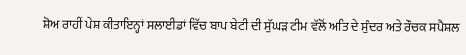ਸ਼ੋਅ ਰਾਹੀਂ ਪੇਸ਼ ਕੀਤਾਇਨ੍ਹਾਂ ਸਲਾਈਡਾਂ ਵਿੱਚ ਬਾਪ ਬੇਟੀ ਦੀ ਸੁੱਘੜ ਟੀਮ ਵੱਲੋਂ ਅਤਿ ਦੇ ਸੁੰਦਰ ਅਤੇ ਰੌਚਕ ਸਪੈਸ਼ਲ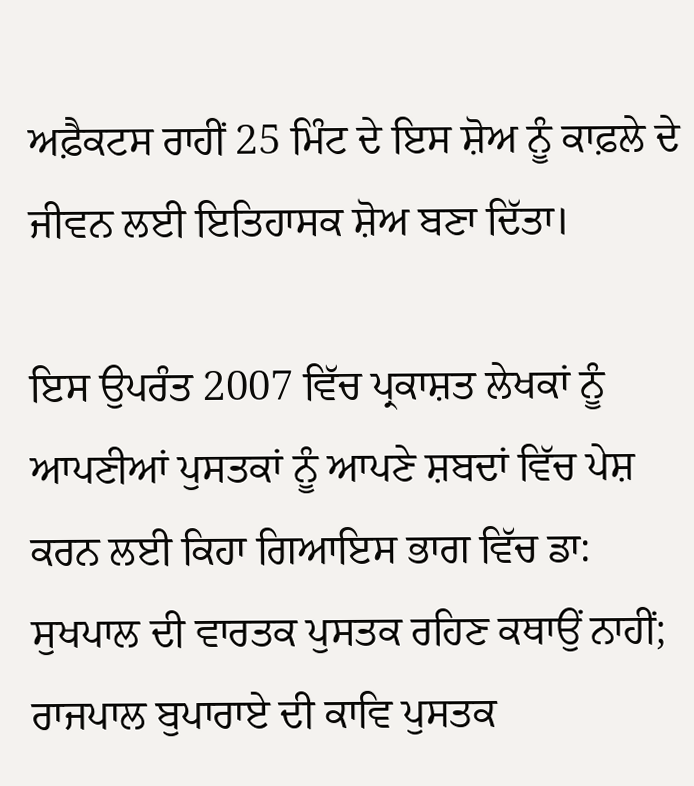ਅਫ਼ੈਕਟਸ ਰਾਹੀਂ 25 ਮਿੰਟ ਦੇ ਇਸ ਸ਼ੋਅ ਨੂੰ ਕਾਫ਼ਲੇ ਦੇ ਜੀਵਨ ਲਈ ਇਤਿਹਾਸਕ ਸ਼ੋਅ ਬਣਾ ਦਿੱਤਾ।

ਇਸ ਉਪਰੰਤ 2007 ਵਿੱਚ ਪ੍ਰਕਾਸ਼ਤ ਲੇਖਕਾਂ ਨੂੰ ਆਪਣੀਆਂ ਪੁਸਤਕਾਂ ਨੂੰ ਆਪਣੇ ਸ਼ਬਦਾਂ ਵਿੱਚ ਪੇਸ਼ ਕਰਨ ਲਈ ਕਿਹਾ ਗਿਆਇਸ ਭਾਗ ਵਿੱਚ ਡਾ: ਸੁਖਪਾਲ ਦੀ ਵਾਰਤਕ ਪੁਸਤਕ ਰਹਿਣ ਕਥਾਉਂ ਨਾਹੀਂ; ਰਾਜਪਾਲ ਬੁਪਾਰਾਏ ਦੀ ਕਾਵਿ ਪੁਸਤਕ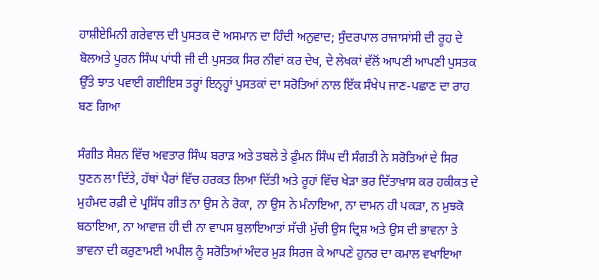ਹਾਸ਼ੀਏਮਿਨੀ ਗਰੇਵਾਲ ਦੀ ਪੁਸਤਕ ਦੋ ਅਸਮਾਨ ਦਾ ਹਿੰਦੀ ਅਨੁਵਾਦ; ਸੁੰਦਰਪਾਲ ਰਾਜਾਸਾਂਸੀ ਦੀ ਰੂਹ ਦੇ ਬੋਲਅਤੇ ਪੂਰਨ ਸਿੰਘ ਪਾਂਧੀ ਜੀ ਦੀ ਪੁਸਤਕ ਸਿਰ ਨੀਵਾਂ ਕਰ ਦੇਖ, ਦੇ ਲੇਖਕਾਂ ਵੱਲੋਂ ਆਪਣੀ ਆਪਣੀ ਪੁਸਤਕ ਉੱਤੇ ਝਾਤ ਪਵਾਈ ਗਈਇਸ ਤਰ੍ਹਾਂ ਇਨ੍ਹ੍ਹਾਂ ਪੁਸਤਕਾਂ ਦਾ ਸਰੋਤਿਆਂ ਨਾਲ ਇੱਕ ਸੰਖੇਪ ਜਾਣ-ਪਛਾਣ ਦਾ ਰਾਹ ਬਣ ਗਿਆ

ਸੰਗੀਤ ਸੈਸ਼ਨ ਵਿੱਚ ਅਵਤਾਰ ਸਿੰਘ ਬਰਾੜ ਅਤੇ ਤਬਲੇ ਤੇ ਫ਼ੁੰਮਨ ਸਿੰਘ ਦੀ ਸੰਗਤੀ ਨੇ ਸਰੋਤਿਆਂ ਦੇ ਸਿਰ ਧੁਣਨ ਲਾ ਦਿੱਤੇ, ਹੱਥਾਂ ਪੈਰਾਂ ਵਿੱਚ ਹਰਕਤ ਲਿਆ ਦਿੱਤੀ ਅਤੇ ਰੂਹਾਂ ਵਿੱਚ ਖੇੜਾ ਭਰ ਦਿੱਤਾਖ਼ਾਸ ਕਰ ਹਕੀਕਤ ਦੇ ਮੁਹੰਮਦ ਰਫ਼ੀ ਦੇ ਪ੍ਰਸਿੱਧ ਗੀਤ ਨਾ ਉਸ ਨੇ ਰੋਕਾ, ਨਾ ਉਸ ਨੇ ਮੰਨਾਇਆ, ਨਾ ਦਾਮਨ ਹੀ ਪਕੜਾ, ਨ ਮੁਝਕੋ ਬਠਾਇਆ, ਨਾ ਆਵਾਜ਼ ਹੀ ਦੀ ਨਾ ਵਾਪਸ ਬੁਲਾਇਆਤਾਂ ਸੱਚੀ ਮੁੱਚੀ ਉਸ ਦ੍ਰਿਸ਼ ਅਤੇ ਉਸ ਦੀ ਭਾਵਨਾ ਤੇ ਭਾਵਨਾ ਦੀ ਕਰੁਣਾਮਈ ਅਪੀਲ ਨੂੰ ਸਰੋਤਿਆਂ ਅੰਦਰ ਮੁੜ ਸਿਰਜ ਕੇ ਆਪਣੇ ਹੁਨਰ ਦਾ ਕਮਾਲ ਵਖਾਇਆ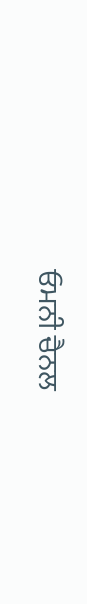ਓਮਨੀ ਚੈਨਲ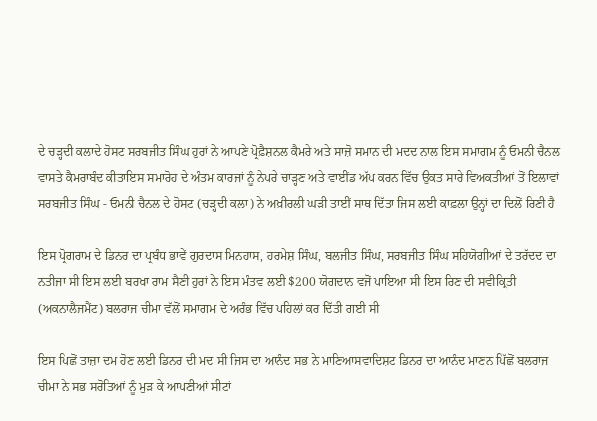ਦੇ ਚੜ੍ਹਦੀ ਕਲਾਦੇ ਹੋਸਟ ਸਰਬਜੀਤ ਸਿੰਘ ਹੁਰਾਂ ਨੇ ਆਪਣੇ ਪ੍ਰੋਫ਼ੈਸ਼ਨਲ ਕੈਮਰੇ ਅਤੇ ਸਾਜ਼ੋ ਸਮਾਨ ਦੀ ਮਦਦ ਨਾਲ ਇਸ ਸਮਾਗਮ ਨੂੰ ਓਮਨੀ ਚੈਨਲ ਵਾਸਤੇ ਕੈਮਰਾਬੰਦ ਕੀਤਾਇਸ ਸਮਾਰੋਹ ਦੇ ਅੰਤਮ ਕਾਰਜਾਂ ਨੂੰ ਨੇਪਰੇ ਚਾੜ੍ਹਣ ਅਤੇ ਵਾਈਂਡ ਅੱਪ ਕਰਨ ਵਿੱਚ ਉਕਤ ਸਾਰੇ ਵਿਅਕਤੀਆਂ ਤੋਂ ਇਲਾਵਾਂ ਸਰਬਜੀਤ ਸਿੰਘ - ਓਮਨੀ ਚੈਨਲ ਦੇ ਹੋਸਟ (ਚੜ੍ਹਦੀ ਕਲਾ) ਨੇ ਅਖ਼ੀਰਲੀ ਘੜੀ ਤਾਈਂ ਸਾਥ ਦਿੱਤਾ ਜਿਸ ਲਈ ਕਾਫ਼ਲਾ ਉਨ੍ਹਾਂ ਦਾ ਦਿਲੋਂ ਰਿਣੀ ਹੈ

ਇਸ ਪ੍ਰੋਗਰਾਮ ਦੇ ਡਿਨਰ ਦਾ ਪ੍ਰਬੰਧ ਭਾਵੇਂ ਗੁਰਦਾਸ ਮਿਨਹਾਸ, ਹਰਮੇਸ਼ ਸਿੰਘ, ਬਲਜੀਤ ਸਿੰਘ, ਸਰਬਜੀਤ ਸਿੰਘ ਸਹਿਯੋਗੀਆਂ ਦੇ ਤਰੱਦਦ ਦਾ ਨਤੀਜਾ ਸੀ ਇਸ ਲਈ ਬਰਖਾ ਰਾਮ ਸੈਣੀ ਹੁਰਾਂ ਨੇ ਇਸ ਮੰਤਵ ਲਈ $200 ਯੋਗਦਾਨ ਵਜੋਂ ਪਾਇਆ ਸੀ ਇਸ ਰਿਣ ਦੀ ਸਵੀਕ੍ਰਿਤੀ (ਅਕਨਾਲੈਜਮੈਂਟ) ਬਲਰਾਜ ਚੀਮਾ ਵੱਲੋਂ ਸਮਾਗਮ ਦੇ ਅਰੰਭ ਵਿੱਚ ਪਹਿਲਾਂ ਕਰ ਦਿੱਤੀ ਗਈ ਸੀ

ਇਸ ਪਿਛੋਂ ਤਾਜ਼ਾ ਦਮ ਹੋਣ ਲਈ ਡਿਨਰ ਦੀ ਮਦ ਸੀ ਜਿਸ ਦਾ ਆਨੰਦ ਸਭ ਨੇ ਮਾਣਿਆਸਵਾਦਿਸ਼ਟ ਡਿਨਰ ਦਾ ਆਨੰਦ ਮਾਣਨ ਪਿੱਛੋਂ ਬਲਰਾਜ ਚੀਮਾ ਨੇ ਸਭ ਸਰੋਤਿਆਂ ਨੂੰ ਮੁੜ ਕੇ ਆਪਣੀਆਂ ਸੀਟਾਂ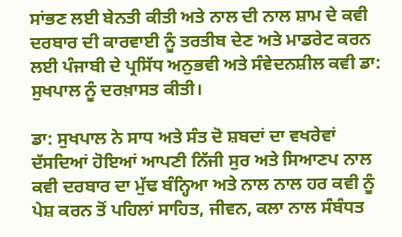ਸਾਂਭਣ ਲਈ ਬੇਨਤੀ ਕੀਤੀ ਅਤੇ ਨਾਲ ਦੀ ਨਾਲ ਸ਼ਾਮ ਦੇ ਕਵੀ ਦਰਬਾਰ ਦੀ ਕਾਰਵਾਈ ਨੂੰ ਤਰਤੀਬ ਦੇਣ ਅਤੇ ਮਾਡਰੇਟ ਕਰਨ ਲਈ ਪੰਜਾਬੀ ਦੇ ਪ੍ਰਸਿੱਧ ਅਨੁਭਵੀ ਅਤੇ ਸੰਵੇਦਨਸ਼ੀਲ ਕਵੀ ਡਾ: ਸੁਖਪਾਲ ਨੂੰ ਦਰਖ਼ਾਸਤ ਕੀਤੀ।

ਡਾ: ਸੁਖਪਾਲ ਨੇ ਸਾਧ ਅਤੇ ਸੰਤ ਦੋ ਸ਼ਬਦਾਂ ਦਾ ਵਖਰੇਵਾਂ ਦੱਸਦਿਆਂ ਹੋਇਆਂ ਆਪਣੀ ਨਿੱਜੀ ਸੁਰ ਅਤੇ ਸਿਆਣਪ ਨਾਲ ਕਵੀ ਦਰਬਾਰ ਦਾ ਮੁੱਢ ਬੰਨ੍ਹਿਆ ਅਤੇ ਨਾਲ ਨਾਲ ਹਰ ਕਵੀ ਨੂੰ ਪੇਸ਼ ਕਰਨ ਤੋਂ ਪਹਿਲਾਂ ਸਾਹਿਤ, ਜੀਵਨ, ਕਲਾ ਨਾਲ ਸੰਬੰਧਤ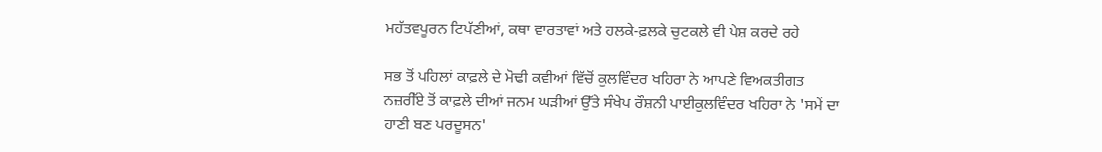ਮਹੱਤਵਪੂਰਨ ਟਿਪੱਣੀਆਂ, ਕਥਾ ਵਾਰਤਾਵਾਂ ਅਤੇ ਹਲਕੇ-ਫ਼ਲਕੇ ਚੁਟਕਲੇ ਵੀ ਪੇਸ਼ ਕਰਦੇ ਰਹੇ

ਸਭ ਤੋਂ ਪਹਿਲਾਂ ਕਾਫ਼ਲੇ ਦੇ ਮੋਢੀ ਕਵੀਆਂ ਵਿੱਚੋਂ ਕੁਲਵਿੰਦਰ ਖਹਿਰਾ ਨੇ ਆਪਣੇ ਵਿਅਕਤੀਗਤ ਨਜ਼ਰੀੱਏ ਤੋਂ ਕਾਫ਼ਲੇ ਦੀਆਂ ਜਨਮ ਘੜੀਆਂ ਉੱਤੇ ਸੰਖੇਪ ਰੌਸ਼ਨੀ ਪਾਈਕੁਲਵਿੰਦਰ ਖਹਿਰਾ ਨੇ 'ਸਮੇਂ ਦਾ ਹਾਣੀ ਬਣ ਪਰਦੂਸਨ'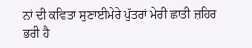ਨਾਂ ਦੀ ਕਵਿਤਾ ਸੁਣਾਈਮੇਰੇ ਪੁੱਤਰਾਂ ਮੇਰੀ ਛਾਤੀ ਜ਼ਹਿਰ ਭਰੀ ਹੈ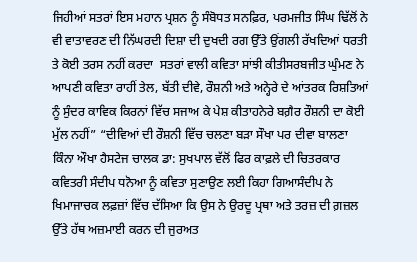ਜਿਹੀਆਂ ਸਤਰਾਂ ਇਸ ਮਹਾਨ ਪ੍ਰਸ਼ਨ ਨੂੰ ਸੰਬੋਧਤ ਸਨਫ਼ਿਰ, ਪਰਮਜੀਤ ਸਿੰਘ ਢਿੱਲੋਂ ਨੇ ਵੀ ਵਾਤਾਵਰਣ ਦੀ ਨਿੱਘਰਦੀ ਦਿਸ਼ਾ ਦੀ ਦੁਖਦੀ ਰਗ ਉੱਤੇ ਉਂਗਲੀ ਰੱਖਦਿਆਂ ਧਰਤੀ ਤੇ ਕੋਈ ਤਰਸ ਨਹੀਂ ਕਰਦਾ  ਸਤਰਾਂ ਵਾਲੀ ਕਵਿਤਾ ਸਾਂਝੀ ਕੀਤੀਸਰਬਜੀਤ ਘੁੰਮਣ ਨੇ ਆਪਣੀ ਕਵਿਤਾ ਰਾਹੀਂ ਤੇਲ, ਬੱਤੀ ਦੀਵੇ, ਰੌਸ਼ਨੀ ਅਤੇ ਅਨ੍ਹੇਰੇ ਦੇ ਆਂਤਰਕ ਰਿਸ਼ਤਿਆਂ ਨੂੰ ਸੁੰਦਰ ਕਾਵਿਕ ਕਿਰਨਾਂ ਵਿੱਚ ਸਜਾਅ ਕੇ ਪੇਸ਼ ਕੀਤਾਹਨੇਰੇ ਬਗ਼ੈਰ ਰੌਸ਼ਨੀ ਦਾ ਕੋਈ ਮੁੱਲ ਨਹੀਂ” “ਦੀਵਿਆਂ ਦੀ ਰੌਸ਼ਨੀ ਵਿੱਚ ਚਲਣਾ ਬੜਾ ਸੌਖਾ ਪਰ ਦੀਵਾ ਬਾਲਣਾ ਕਿੰਨਾ ਔਖਾ ਹੈਸਟੇਜ ਚਾਲਕ ਡਾ: ਸੁਖਪਾਲ ਵੱਲੋਂ ਫਿਰ ਕਾਫ਼ਲੇ ਦੀ ਚਿਤਰਕਾਰ ਕਵਿਤਰੀ ਸੰਦੀਪ ਧਨੋਆ ਨੂੰ ਕਵਿਤਾ ਸੁਣਾਉਣ ਲਈ ਕਿਹਾ ਗਿਆਸੰਦੀਪ ਨੇ ਖਿਮਾਜਾਚਕ ਲਫ਼ਜ਼ਾਂ ਵਿੱਚ ਦੱਸਿਆ ਕਿ ਉਸ ਨੇ ਉਰਦੂ ਪ੍ਰਥਾ ਅਤੇ ਤਰਜ਼ ਦੀ ਗ਼ਜ਼ਲ ਉੱਤੇ ਹੱਥ ਅਜ਼ਮਾਈ ਕਰਨ ਦੀ ਜੁਰਅਤ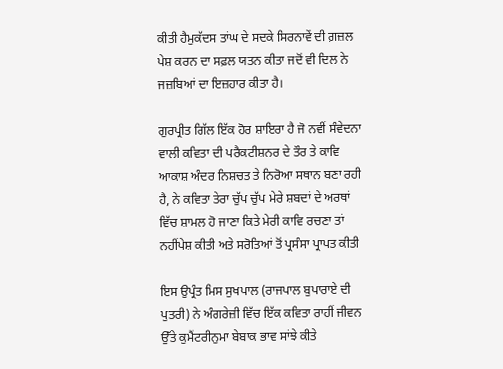ਕੀਤੀ ਹੈਮੁਕੱਦਸ ਤਾਂਘ ਦੇ ਸਦਕੇ ਸਿਰਨਾਵੇਂ ਦੀ ਗ਼ਜ਼ਲ ਪੇਸ਼ ਕਰਨ ਦਾ ਸਫ਼ਲ ਯਤਨ ਕੀਤਾ ਜਦੋਂ ਵੀ ਦਿਲ ਨੇ ਜਜ਼ਬਿਆਂ ਦਾ ਇਜ਼ਹਾਰ ਕੀਤਾ ਹੈ।

ਗੁਰਪ੍ਰੀਤ ਗਿੱਲ ਇੱਕ ਹੋਰ ਸ਼ਾਇਰਾ ਹੈ ਜੋ ਨਵੀਂ ਸੰਵੇਦਨਾ ਵਾਲੀ ਕਵਿਤਾ ਦੀ ਪਰੈਕਟੀਸ਼ਨਰ ਦੇ ਤੌਰ ਤੇ ਕਾਵਿ ਆਕਾਸ਼ ਅੰਦਰ ਨਿਸ਼ਚਤ ਤੇ ਨਿਰੋਆ ਸਥਾਨ ਬਣਾ ਰਹੀ ਹੈ, ਨੇ ਕਵਿਤਾ ਤੇਰਾ ਚੁੱਪ ਚੁੱਪ ਮੇਰੇ ਸ਼ਬਦਾਂ ਦੇ ਅਰਥਾਂ ਵਿੱਚ ਸ਼ਾਮਲ ਹੋ ਜਾਣਾ ਕਿਤੇ ਮੇਰੀ ਕਾਵਿ ਰਚਣਾ ਤਾਂ ਨਹੀਂਪੇਸ਼ ਕੀਤੀ ਅਤੇ ਸਰੋਤਿਆਂ ਤੋਂ ਪ੍ਰਸੰਸਾ ਪ੍ਰਾਪਤ ਕੀਤੀ

ਇਸ ਉਪ੍ਰੰਤ ਮਿਸ ਸੁਖਪਾਲ (ਰਾਜਪਾਲ ਬੁਪਾਰਾਏ ਦੀ ਪੁਤਰੀ) ਨੇ ਅੰਗਰੇਜ਼ੀ ਵਿੱਚ ਇੱਕ ਕਵਿਤਾ ਰਾਹੀਂ ਜੀਵਨ ਉੱਤੇ ਕੁਮੈਂਟਰੀਨੁਮਾ ਬੇਬਾਕ ਭਾਵ ਸਾਂਝੇ ਕੀਤੇ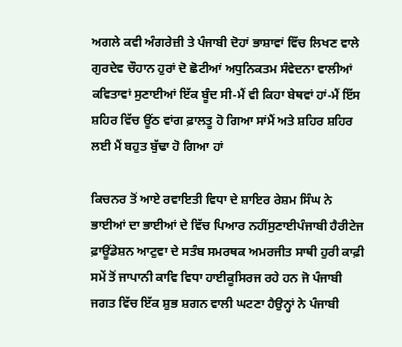ਅਗਲੇ ਕਵੀ ਅੰਗਰੇਜ਼ੀ ਤੇ ਪੰਜਾਬੀ ਦੋਹਾਂ ਭਾਸ਼ਾਵਾਂ ਵਿੱਚ ਲਿਖਣ ਵਾਲੇ ਗੁਰਦੇਵ ਚੌਹਾਨ ਹੁਰਾਂ ਦੋ ਛੋਟੀਆਂ ਅਧੁਨਿਕਤਮ ਸੰਵੇਦਨਾ ਵਾਲੀਆਂ ਕਵਿਤਾਵਾਂ ਸੁਣਾਈਆਂ ਇੱਕ ਬੂੰਦ ਸੀ-ਮੈਂ ਵੀ ਕਿਹਾ ਬੇਥਵਾਂ ਹਾਂ-ਮੈਂ ਇੱਸ ਸ਼ਹਿਰ ਵਿੱਚ ਊਂਠ ਵਾਂਗ ਫ਼ਾਲਤੂ ਹੋ ਗਿਆ ਸਾਂਮੈਂ ਅਤੇ ਸ਼ਹਿਰ ਸ਼ਹਿਰ ਲਈ ਮੈਂ ਬਹੁਤ ਬੁੱਢਾ ਹੋ ਗਿਆ ਹਾਂ

ਕਿਚਨਰ ਤੋਂ ਆਏ ਰਵਾਇਤੀ ਵਿਧਾ ਦੇ ਸ਼ਾਇਰ ਰੇਸ਼ਮ ਸਿੰਘ ਨੇ ਭਾਈਆਂ ਦਾ ਭਾਈਆਂ ਦੇ ਵਿੱਚ ਪਿਆਰ ਨਹੀਂਸੁਣਾਈਪੰਜਾਬੀ ਹੈਰੀਟੇਜ ਫ਼ਾਊਂਡੇਸ਼ਨ ਆਟੁਵਾ ਦੇ ਸਤੰਬ ਸਮਰਥਕ ਅਮਰਜੀਤ ਸਾਥੀ ਹੁਰੀ ਕਾਫ਼ੀ ਸਮੇਂ ਤੋਂ ਜਾਪਾਨੀ ਕਾਵਿ ਵਿਧਾ ਹਾਈਕੂਸਿਰਜ ਰਹੇ ਹਨ ਜੋ ਪੰਜਾਬੀ ਜਗਤ ਵਿੱਚ ਇੱਕ ਸ਼ੁਭ ਸ਼ਗਨ ਵਾਲੀ ਘਟਣਾ ਹੈਉਨ੍ਹਾਂ ਨੇ ਪੰਜਾਬੀ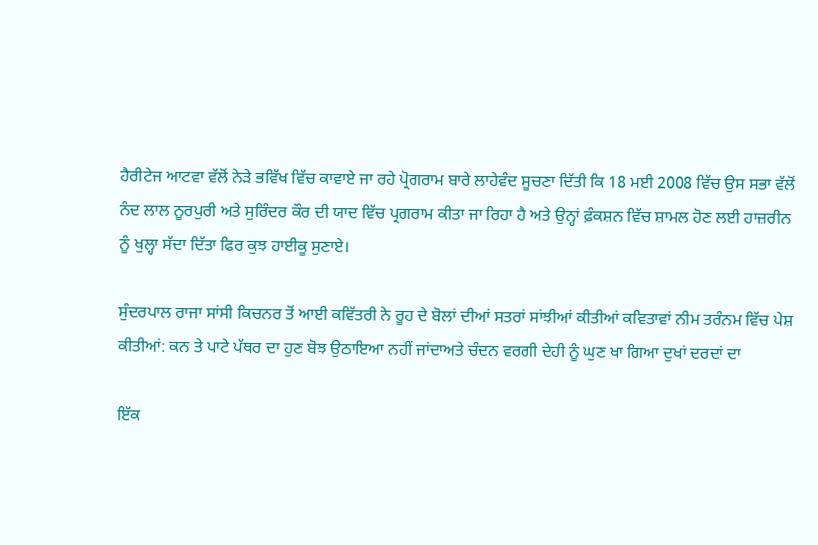ਹੈਰੀਟੇਜ ਆਟਵਾ ਵੱਲੋਂ ਨੇੜੇ ਭਵਿੱਖ ਵਿੱਚ ਕਾਵਾਏ ਜਾ ਰਹੇ ਪ੍ਰੋਗਰਾਮ ਬਾਰੇ ਲਾਹੇਵੰਦ ਸੂਚਣਾ ਦਿੱਤੀ ਕਿ 18 ਮਈ 2008 ਵਿੱਚ ਉਸ ਸਭਾ ਵੱਲੋਂ ਨੰਦ ਲਾਲ ਨੂਰਪੁਰੀ ਅਤੇ ਸੁਰਿੰਦਰ ਕੌਰ ਦੀ ਯਾਦ ਵਿੱਚ ਪ੍ਰਗਰਾਮ ਕੀਤਾ ਜਾ ਰਿਹਾ ਹੈ ਅਤੇ ਉਨ੍ਹਾਂ ਫ਼ੰਕਸ਼ਨ ਵਿੱਚ ਸ਼ਾਮਲ ਹੋਣ ਲਈ ਹਾਜ਼ਰੀਨ ਨੂੰ ਖੁਲ੍ਹਾ ਸੱਦਾ ਦਿੱਤਾ ਫਿਰ ਕੁਝ ਹਾਈਕੂ ਸੁਣਾਏ।

ਸੁੰਦਰਪਾਲ ਰਾਜਾ ਸਾਂਸੀ ਕਿਚਨਰ ਤੋਂ ਆਈ ਕਵਿੱਤਰੀ ਨੇ ਰੂਹ ਦੇ ਬੋਲਾਂ ਦੀਆਂ ਸਤਰਾਂ ਸਾਂਝੀਆਂ ਕੀਤੀਆਂ ਕਵਿਤਾਵਾਂ ਨੀਮ ਤਰੰਨਮ ਵਿੱਚ ਪੇਸ਼ ਕੀਤੀਆਂ: ਕਨ ਤੇ ਪਾਟੇ ਪੱਥਰ ਦਾ ਹੁਣ ਬੋਝ ਉਠਾਇਆ ਨਹੀਂ ਜਾਂਦਾਅਤੇ ਚੰਦਨ ਵਰਗੀ ਦੇਹੀ ਨੂੰ ਘੁਣ ਖਾ ਗਿਆ ਦੁਖਾਂ ਦਰਦਾਂ ਦਾ

ਇੱਕ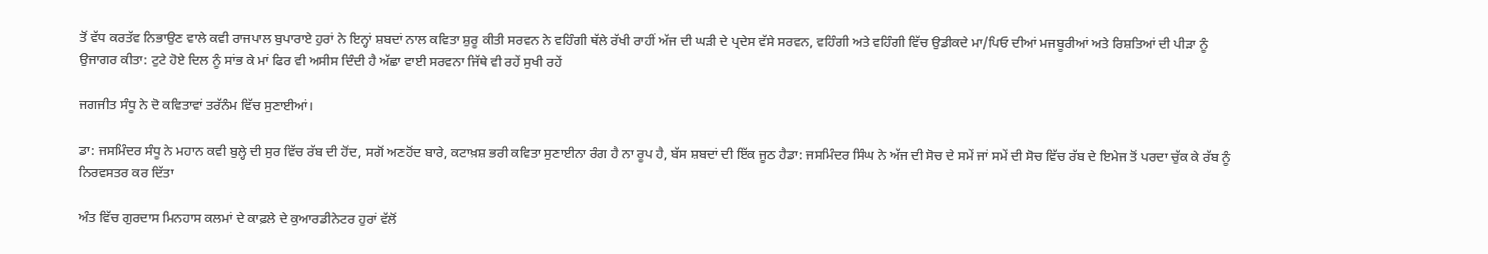ਤੋਂ ਵੱਧ ਕਰਤੱਵ ਨਿਭਾਉਣ ਵਾਲੇ ਕਵੀ ਰਾਜਪਾਲ ਬੁਪਾਰਾਏ ਹੁਰਾਂ ਨੇ ਇਨ੍ਹਾਂ ਸ਼ਬਦਾਂ ਨਾਲ ਕਵਿਤਾ ਸ਼ੁਰੂ ਕੀਤੀ ਸਰਵਨ ਨੇ ਵਹਿੰਗੀ ਥੱਲੇ ਰੱਖੀ ਰਾਹੀਂ ਅੱਜ ਦੀ ਘੜੀ ਦੇ ਪ੍ਰਦੇਸ ਵੱਸੇ ਸਰਵਨ, ਵਹਿੰਗੀ ਅਤੇ ਵਹਿੰਗੀ ਵਿੱਚ ਉਡੀਕਦੇ ਮਾ/ਪਿਓ ਦੀਆਂ ਮਜਬੂਰੀਆਂ ਅਤੇ ਰਿਸ਼ਤਿਆਂ ਦੀ ਪੀੜਾ ਨੂੰ ਉਜਾਗਰ ਕੀਤਾ: ਟੁਟੇ ਹੋਏ ਦਿਲ ਨੂੰ ਸਾਂਭ ਕੇ ਮਾਂ ਫਿਰ ਵੀ ਅਸੀਸ ਦਿੰਦੀ ਹੈ ਅੱਛਾ ਵਾਈ ਸਰਵਨਾ ਜਿੱਥੇ ਵੀ ਰਹੇਂ ਸੁਖੀ ਰਹੇਂ

ਜਗਜੀਤ ਸੰਧੂ ਨੇ ਦੋ ਕਵਿਤਾਵਾਂ ਤਰੱਨੰਮ ਵਿੱਚ ਸੁਣਾਈਆਂ।

ਡਾ: ਜਸਮਿੰਦਰ ਸੰਧੂ ਨੇ ਮਹਾਨ ਕਵੀ ਬੁਲ੍ਹੇ ਦੀ ਸੁਰ ਵਿੱਚ ਰੱਬ ਦੀ ਹੋਂਦ, ਸਗੋਂ ਅਣਹੋਂਦ ਬਾਰੇ, ਕਟਾਖ਼ਸ਼ ਭਰੀ ਕਵਿਤਾ ਸੁਣਾਈਨਾ ਰੰਗ ਹੈ ਨਾ ਰੂਪ ਹੈ, ਬੱਸ ਸ਼ਬਦਾਂ ਦੀ ਇੱਕ ਜੂਠ ਹੈਡਾ: ਜਸਮਿੰਦਰ ਸਿੰਘ ਨੇ ਅੱਜ ਦੀ ਸੋਚ ਦੇ ਸਮੇਂ ਜਾਂ ਸਮੇਂ ਦੀ ਸੋਚ ਵਿੱਚ ਰੱਬ ਦੇ ਇਮੇਜ ਤੋਂ ਪਰਦਾ ਚੁੱਕ ਕੇ ਰੱਬ ਨੂੰ ਨਿਰਵਸਤਰ ਕਰ ਦਿੱਤਾ

ਅੰਤ ਵਿੱਚ ਗੁਰਦਾਸ ਮਿਨਹਾਸ ਕਲਮਾਂ ਦੇ ਕਾਫ਼ਲੇ ਦੇ ਕੁਆਰਡੀਨੇਟਰ ਹੁਰਾਂ ਵੱਲੋਂ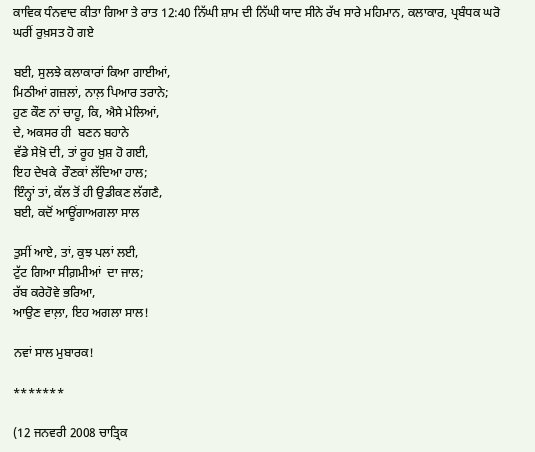ਕਾਵਿਕ ਧੰਨਵਾਦ ਕੀਤਾ ਗਿਆ ਤੇ ਰਾਤ 12:40 ਨਿੱਘੀ ਸ਼ਾਮ ਦੀ ਨਿੱਘੀ ਯਾਦ ਸੀਨੇ ਰੱਖ ਸਾਰੇ ਮਹਿਮਾਨ, ਕਲਾਕਾਰ, ਪ੍ਰਬੰਧਕ ਘਰੋ ਘਰੀਂ ਰੁਖ਼ਸਤ ਹੋ ਗਏ

ਬਈ, ਸੁਲਝੇ ਕਲਾਕਾਰਾਂ ਕਿਆ ਗਾਈਆਂ,
ਮਿਠੀਆਂ ਗਜ਼ਲਾਂ, ਨਾਲ਼ ਪਿਆਰ ਤਰਾਨੇ;
ਹੁਣ ਕੌਣ ਨਾਂ ਚਾਹੂ, ਕਿ, ਐਸੇ ਮੇਲਿਆਂ,
ਦੇ, ਅਕਸਰ ਹੀ  ਬਣਨ ਬਹਾਨੇ
ਵੱਡੇ ਸੇਖ਼ੋ ਦੀ, ਤਾਂ ਰੂਹ ਖ਼ੁਸ਼ ਹੋ ਗਈ,
ਇਹ ਦੇਖਕੇ  ਰੌਣਕਾਂ ਲੱਦਿਆ ਹਾਲ;
ਇੰਨ੍ਹਾਂ ਤਾਂ, ਕੱਲ ਤੋਂ ਹੀ ਉਡੀਕਣ ਲੱਗਣੈ,
ਬਈ, ਕਦੋਂ ਆਊਂਗਾਅਗਲਾ ਸਾਲ

ਤੁਸੀਂ ਆਏ, ਤਾਂ, ਕੁਝ ਪਲਾਂ ਲਈ,
ਟੁੱਟ ਗਿਆ ਸੀਗ਼ਮੀਆਂ  ਦਾ ਜਾਲ;
ਰੱਬ ਕਰੇਹੋਵੇ ਭਰਿਆ,
ਆਉਣ ਵਾਲ਼ਾ, ਇਹ ਅਗਲਾ ਸਾਲ!

ਨਵਾਂ ਸਾਲ ਮੁਬਾਰਕ!

*******

(12 ਜਨਵਰੀ 2008 ਚਾਤ੍ਰਿਕ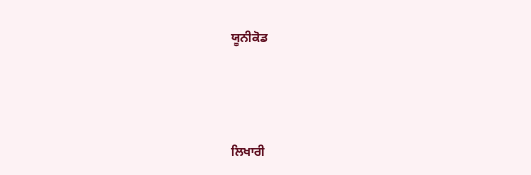ਯੂਨੀਕੋਡ



ਲਿਖਾਰੀ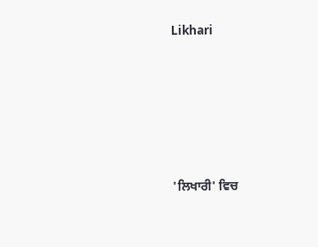Likhari






'ਲਿਖਾਰੀ' ਵਿਚ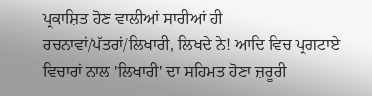ਪ੍ਰਕਾਸ਼ਿਤ ਹੋਣ ਵਾਲੀਆਂ ਸਾਰੀਆਂ ਹੀ ਰਚਨਾਵਾਂ/ਪੱਤਰਾਂ/ਲਿਖਾਰੀ, ਲਿਖਦੇ ਨੇ! ਆਦਿ ਵਿਚ ਪ੍ਰਗਟਾਏ ਵਿਚਾਰਾਂ ਨਾਲ 'ਲਿਖਾਰੀ' ਦਾ ਸਹਿਮਤ ਹੋਣਾ ਜ਼ਰੂਰੀ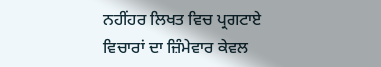ਨਹੀਂਹਰ ਲਿਖਤ ਵਿਚ ਪ੍ਰਗਟਾਏ ਵਿਚਾਰਾਂ ਦਾ ਜ਼ਿੰਮੇਵਾਰ ਕੇਵਲ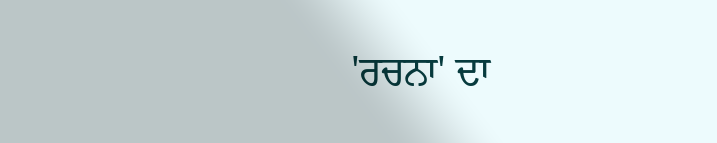'ਰਚਨਾ' ਦਾ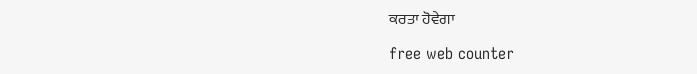ਕਰਤਾ ਹੋਵੇਗਾ

free web counter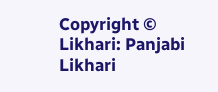Copyright © Likhari: Panjabi Likhari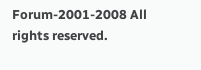Forum-2001-2008 All rights reserved.